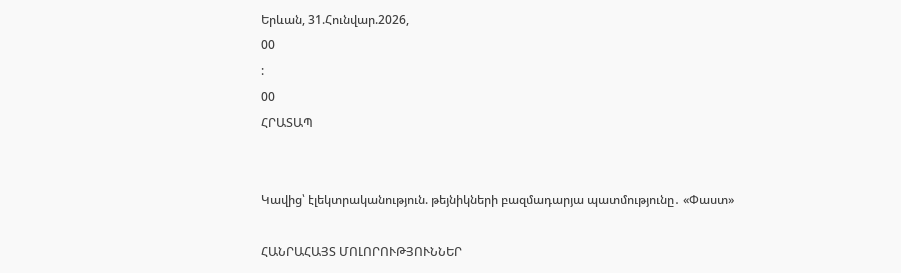Երևան, 31.Հունվար.2026,
00
:
00
ՀՐԱՏԱՊ


Կավից՝ էլեկտրականություն. թեյնիկների բազմադարյա պատմությունը․ «Փաստ»

ՀԱՆՐԱՀԱՅՏ ՄՈԼՈՐՈՒԹՅՈՒՆՆԵՐ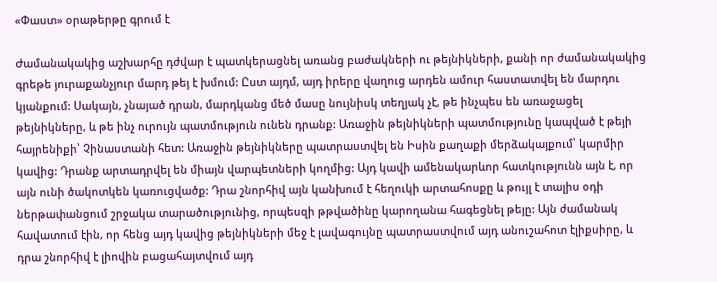«Փաստ» օրաթերթը գրում է

Ժամանակակից աշխարհը դժվար է պատկերացնել առանց բաժակների ու թեյնիկների, քանի որ ժամանակակից գրեթե յուրաքանչյուր մարդ թեյ է խմում: Ըստ այդմ, այդ իրերը վաղուց արդեն ամուր հաստատվել են մարդու կյանքում: Սակայն, չնայած դրան, մարդկանց մեծ մասը նույնիսկ տեղյակ չէ, թե ինչպես են առաջացել թեյնիկները, և թե ինչ ուրույն պատմություն ունեն դրանք: Առաջին թեյնիկների պատմությունը կապված է թեյի հայրենիքի՝ Չինաստանի հետ: Առաջին թեյնիկները պատրաստվել են Իսին քաղաքի մերձակայքում՝ կարմիր կավից: Դրանք արտադրվել են միայն վարպետների կողմից: Այդ կավի ամենակարևոր հատկությունն այն է, որ այն ունի ծակոտկեն կառուցվածք: Դրա շնորհիվ այն կանխում է հեղուկի արտահոսքը և թույլ է տալիս օդի ներթափանցում շրջակա տարածությունից, որպեսզի թթվածինը կարողանա հագեցնել թեյը: Այն ժամանակ հավատում էին, որ հենց այդ կավից թեյնիկների մեջ է լավագույնը պատրաստվում այդ անուշահոտ էլիքսիրը, և դրա շնորհիվ է լիովին բացահայտվում այդ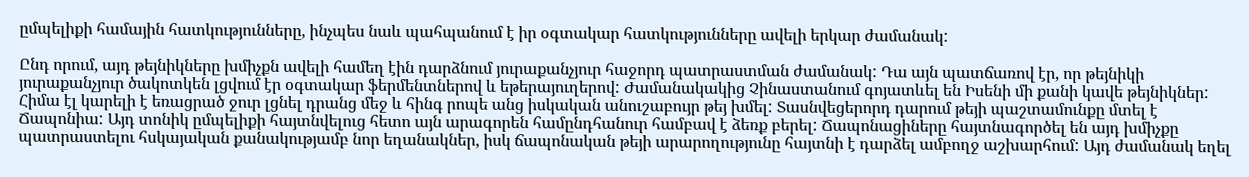ըմպելիքի համային հատկությունները, ինչպես նաև պահպանում է իր օգտակար հատկությունները ավելի երկար ժամանակ:

Ընդ որում, այդ թեյնիկները խմիչքն ավելի համեղ էին դարձնում յուրաքանչյուր հաջորդ պատրաստման ժամանակ: Դա այն պատճառով էր, որ թեյնիկի յուրաքանչյուր ծակոտկեն լցվում էր օգտակար ֆերմենտներով և եթերայուղերով: Ժամանակակից Չինաստանում գոյատևել են Իսենի մի քանի կավե թեյնիկներ: Հիմա էլ կարելի է եռացրած ջուր լցնել դրանց մեջ և հինգ րոպե անց իսկական անուշաբույր թեյ խմել: Տասնվեցերորդ դարում թեյի պաշտամունքը մտել է Ճապոնիա: Այդ տոնիկ ըմպելիքի հայտնվելուց հետո այն արագորեն համընդհանուր համբավ է ձեռք բերել: Ճապոնացիները հայտնագործել են այդ խմիչքը պատրաստելու հսկայական քանակությամբ նոր եղանակներ, իսկ ճապոնական թեյի արարողությունը հայտնի է դարձել ամբողջ աշխարհում: Այդ ժամանակ եղել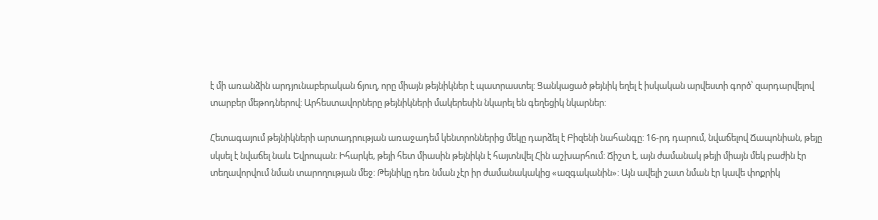է մի առանձին արդյունաբերական ճյուղ, որը միայն թեյնիկներ է պատրաստել: Ցանկացած թեյնիկ եղել է իսկական արվեստի գործ՝ զարդարվելով տարբեր մեթոդներով: Արհեստավորները թեյնիկների մակերեսին նկարել են գեղեցիկ նկարներ:

Հետագայում թեյնիկների արտադրության առաջադեմ կենտրոններից մեկը դարձել է Բիզենի նահանգը: 16-րդ դարում, նվաճելով Ճապոնիան, թեյը սկսել է նվաճել նաև Եվրոպան: Իհարկե, թեյի հետ միասին թեյնիկն է հայտնվել Հին աշխարհում: Ճիշտ է, այն ժամանակ թեյի միայն մեկ բաժին էր տեղավորվում նման տարողության մեջ: Թեյնիկը դեռ նման չէր իր ժամանակակից «ազգականին»: Այն ավելի շատ նման էր կավե փոքրիկ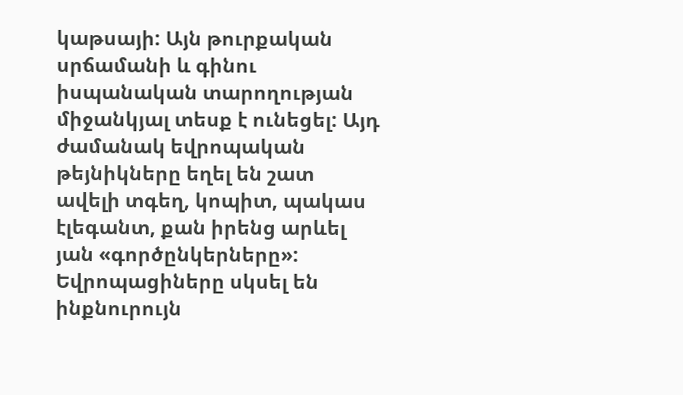կաթսայի: Այն թուրքական սրճամանի և գինու իսպանական տարողության միջանկյալ տեսք է ունեցել: Այդ ժամանակ եվրոպական թեյնիկները եղել են շատ ավելի տգեղ, կոպիտ, պակաս էլեգանտ, քան իրենց արևել յան «գործընկերները»: Եվրոպացիները սկսել են ինքնուրույն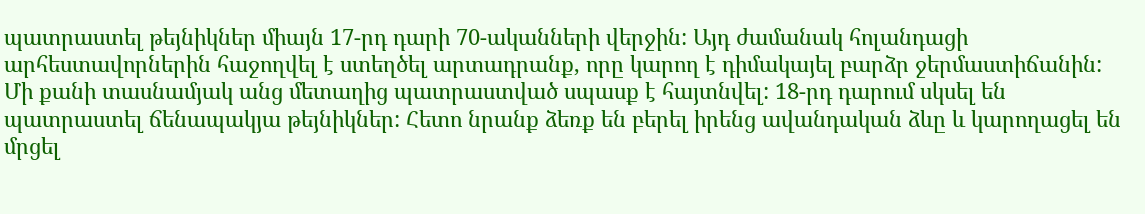պատրաստել թեյնիկներ միայն 17-րդ դարի 70-ականների վերջին: Այդ ժամանակ հոլանդացի արհեստավորներին հաջողվել է ստեղծել արտադրանք, որը կարող է դիմակայել բարձր ջերմաստիճանին: Մի քանի տասնամյակ անց մետաղից պատրաստված սպասք է հայտնվել: 18-րդ դարում սկսել են պատրաստել ճենապակյա թեյնիկներ: Հետո նրանք ձեռք են բերել իրենց ավանդական ձևը և կարողացել են մրցել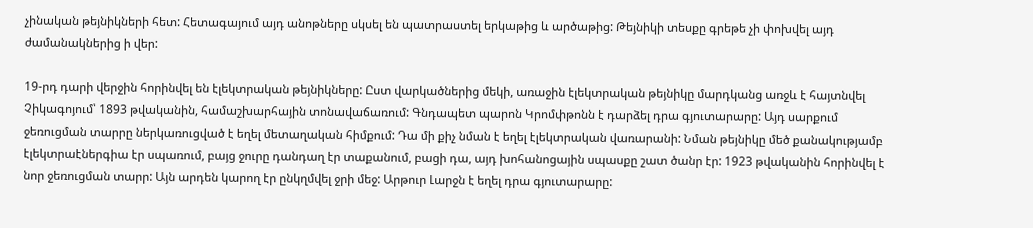չինական թեյնիկների հետ: Հետագայում այդ անոթները սկսել են պատրաստել երկաթից և արծաթից: Թեյնիկի տեսքը գրեթե չի փոխվել այդ ժամանակներից ի վեր:

19-րդ դարի վերջին հորինվել են էլեկտրական թեյնիկները: Ըստ վարկածներից մեկի, առաջին էլեկտրական թեյնիկը մարդկանց առջև է հայտնվել Չիկագոյում՝ 1893 թվականին, համաշխարհային տոնավաճառում: Գնդապետ պարոն Կրոմփթոնն է դարձել դրա գյուտարարը: Այդ սարքում ջեռուցման տարրը ներկառուցված է եղել մետաղական հիմքում: Դա մի քիչ նման է եղել էլեկտրական վառարանի: Նման թեյնիկը մեծ քանակությամբ էլեկտրաէներգիա էր սպառում, բայց ջուրը դանդաղ էր տաքանում, բացի դա, այդ խոհանոցային սպասքը շատ ծանր էր: 1923 թվականին հորինվել է նոր ջեռուցման տարր: Այն արդեն կարող էր ընկղմվել ջրի մեջ: Արթուր Լարջն է եղել դրա գյուտարարը: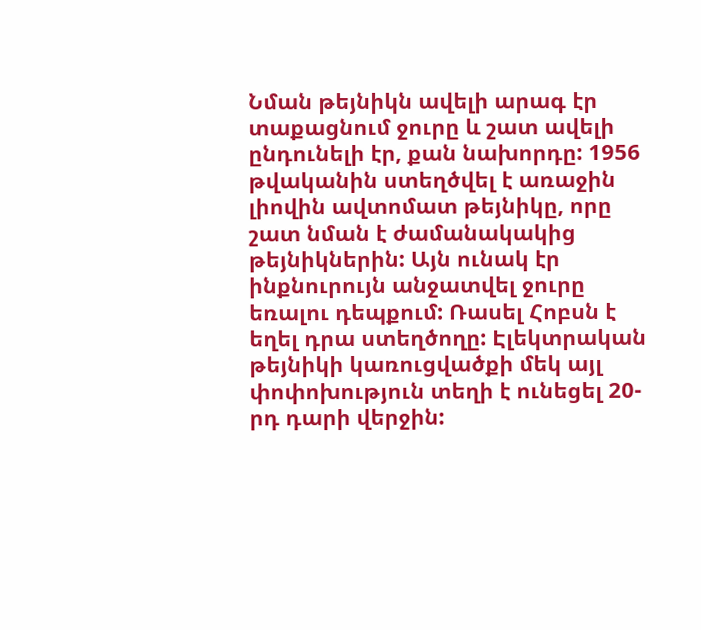Նման թեյնիկն ավելի արագ էր տաքացնում ջուրը և շատ ավելի ընդունելի էր, քան նախորդը: 1956 թվականին ստեղծվել է առաջին լիովին ավտոմատ թեյնիկը, որը շատ նման է ժամանակակից թեյնիկներին: Այն ունակ էր ինքնուրույն անջատվել ջուրը եռալու դեպքում: Ռասել Հոբսն է եղել դրա ստեղծողը: Էլեկտրական թեյնիկի կառուցվածքի մեկ այլ փոփոխություն տեղի է ունեցել 20-րդ դարի վերջին: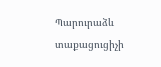Պարուրաձև տաքացուցիչի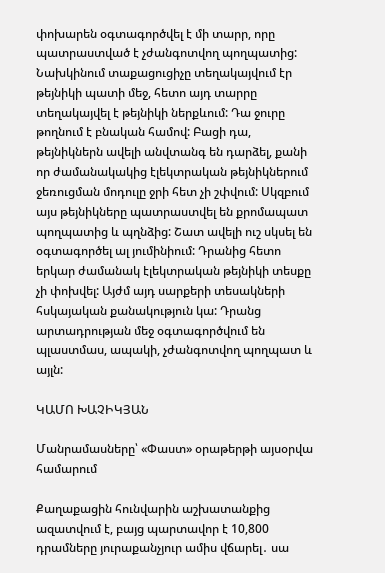փոխարեն օգտագործվել է մի տարր, որը պատրաստված է չժանգոտվող պողպատից: Նախկինում տաքացուցիչը տեղակայվում էր թեյնիկի պատի մեջ, հետո այդ տարրը տեղակայվել է թեյնիկի ներքևում: Դա ջուրը թողնում է բնական համով: Բացի դա, թեյնիկներն ավելի անվտանգ են դարձել, քանի որ ժամանակակից էլեկտրական թեյնիկներում ջեռուցման մոդուլը ջրի հետ չի շփվում: Սկզբում այս թեյնիկները պատրաստվել են քրոմապատ պողպատից և պղնձից: Շատ ավելի ուշ սկսել են օգտագործել ալ յումինիում: Դրանից հետո երկար ժամանակ էլեկտրական թեյնիկի տեսքը չի փոխվել: Այժմ այդ սարքերի տեսակների հսկայական քանակություն կա: Դրանց արտադրության մեջ օգտագործվում են պլաստմաս, ապակի, չժանգոտվող պողպատ և այլն:

ԿԱՄՈ ԽԱՉԻԿՅԱՆ

Մանրամասները՝ «Փաստ» օրաթերթի այսօրվա համարում

Քաղաքացին հունվարին աշխատանքից ազատվում է, բայց պարտավոր է 10,800 դրամները յուրաքանչյուր ամիս վճարել․ սա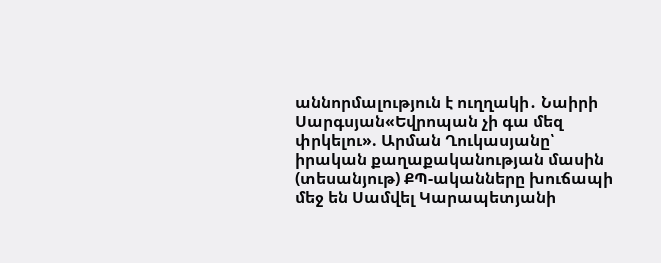աննորմալություն է ուղղակի․ Նաիրի Սարգսյան«Եվրոպան չի գա մեզ փրկելու». Արման Ղուկասյանը՝ իրական քաղաքականության մասին (տեսանյութ) ՔՊ-ականները խուճապի մեջ են Սամվել Կարապետյանի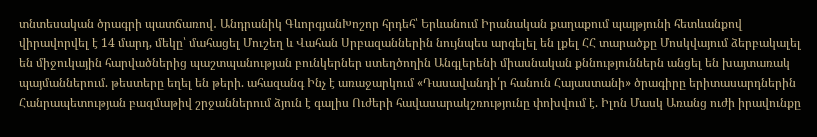տնտեսական ծրագրի պատճառով․ Անդրանիկ ԳևորգյանԽոշոր հրդեհ՝ Երևանում Իրանական քաղաքում պայթյունի հետևանքով վիրավորվել է 14 մարդ, մեկը՝ մահացել Մուշեղ և Վահան Սրբազաններին նույնպես արգելել են լքել ՀՀ տարածքը Մոսկվայում ձերբակալել են միջուկային հարվածներից պաշտպանության բունկերներ ստեղծողին Անգլերենի միասնական քննություններն անցել են խայտառակ պայմաններում. թեստերը եղել են թերի. ահազանգ Ինչ է առաջարկում «Դասավանդի՛ր հանուն Հայաստանի» ծրագիրը երիտասարդներին Հանրապետության բազմաթիվ շրջաններում ձյուն է գալիս Ուժերի հավասարակշռությունը փոխվում է. Իլոն Մասկ Առանց ուժի իրավունքը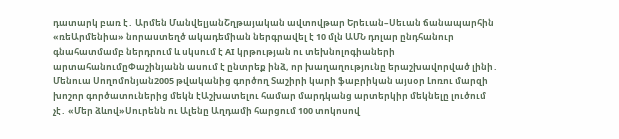դատարկ բառ է․ Արմեն ՄանվելյանՇղթայական ավտովթար Երեւան–Սեւան ճանապարհին «ռեԱրմենիա» նորաստեղծ ակադեմիան ներգրավել է 10 մլն ԱՄՆ դոլար ընդհանուր գնահատմամբ ներդրում և սկսում է AI կրթության ու տեխնոլոգիաների արտահանումըՓաշինյանն ասում է ընտրեք ինձ, որ խաղաղությունը երաշխավորված լինի․ Մենուա Սողոմոնյան2005 թվականից գործող Տաշիրի կարի ֆաբրիկան այսօր Լոռու մարզի խոշոր գործատուներից մեկն էԱշխատելու համար մարդկանց արտերկիր մեկնելը լուծում չէ․ «Մեր ձևով»Սուրենն ու Ալենը Աղդամի հարցում 100 տոկոսով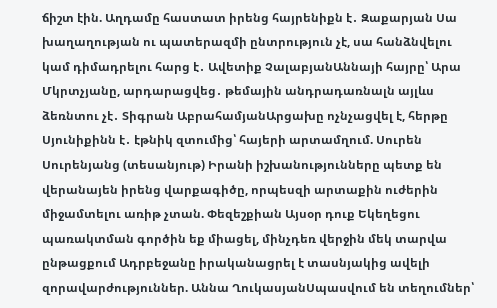ճիշտ էին. Աղդամը հաստատ իրենց հայրենիքն է․ Զաքարյան Սա խաղաղության ու պատերազմի ընտրություն չէ, սա հանձնվելու կամ դիմադրելու հարց է․ Ավետիք ՉալաբյանԱննայի հայրը՝ Արա Մկրտչյանը, արդարացվեց․ թեմային անդրադառնալն այլևս ձեռնտու չէ․ Տիգրան ԱբրահամյանԱրցախը ոչնչացվել է, հերթը Սյունիքինն է․ էթնիկ զտումից՝ հայերի արտամղում. Սուրեն Սուրենյանց (տեսանյութ) Իրանի իշխանությունները պետք են վերանայեն իրենց վարքագիծը, որպեսզի արտաքին ուժերին միջամտելու առիթ չտան. Փեզեշքիան Այսօր դուք Եկեղեցու պառակտման գործին եք միացել, մինչդեռ վերջին մեկ տարվա ընթացքում Ադրբեջանը իրականացրել է տասնյակից ավելի զորավարժություններ. Աննա ՂուկասյանՍպասվում են տեղումներ՝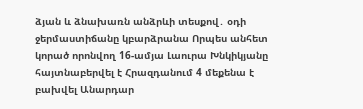ձյան և ձնախառն անձրևի տեսքով․ օդի ջերմաստիճանը կբարձրանա Որպես անհետ կորած որոնվող 16-ամյա Լաուրա Խնկիկյանը հայտնաբերվել է Հրազդանում 4 մեքենա է բախվել Անարդար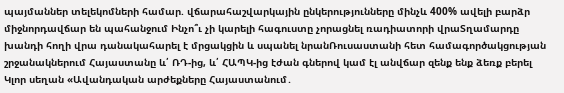պայմաններ տելեկոմների համար. վճարահաշվարկային ընկերությունները մինչև 400% ավելի բարձր միջնորդավճար են պահանջում Ինչո՞ւ չի կարելի հագուստը չորացնել ռադիատորի վրաՏղամարդը խանդի հողի վրա դանակահարել է մրցակցին և սպանել նրանՌուսաստանի հետ համագործակցության շրջանակներում Հայաստանը և՛ ՌԴ-ից, և՛ ՀԱՊԿ-ից էժան գներով կամ էլ անվճար զենք ենք ձեռք բերել Կլոր սեղան «Ավանդական արժեքները Հայաստանում․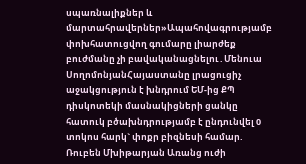սպառնալիքներ և մարտահրավերներ»Ապահովագրությամբ փոխհատուցվող գումարը լիարժեք բուժմանը չի բավականացնելու․Մենուա ՍողոմոնյանՀայաստանը լրացուցիչ աջակցություն է խնդրում ԵՄ-ից ՔՊ դիսկոտեկի մասնակիցների ցանկը հատուկ բծախնդրությամբ է ընդունվել 0 տոկոս հարկ` փոքր բիզնեսի համար. Ռուբեն Մխիթարյան Առանց ուժի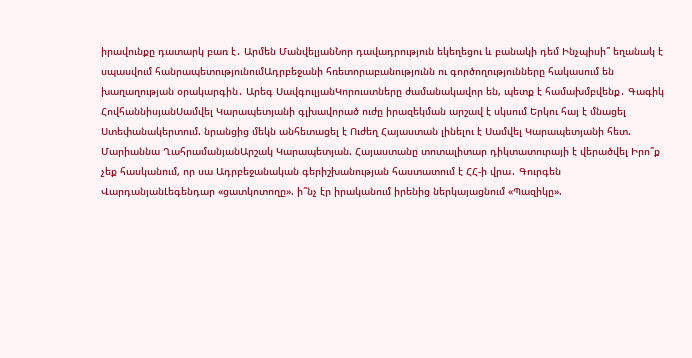իրավունքը դատարկ բառ է․ Արմեն ՄանվելյանՆոր դավադրություն եկեղեցու և բանակի դեմ Ինչպիսի՞ եղանակ է սպասվում հանրապետությունումԱդրբեջանի հռետորաբանությունն ու գործողությունները հակասում են խաղաղության օրակարգին․ Արեգ ՍավգուլյանԿորուստները ժամանակավոր են, պետք է համախմբվենք․ Գագիկ ՀովհաննիսյանՍամվել Կարապետյանի գլխավորած ուժը իրազեկման արշավ է սկսում Երկու հայ է մնացել Ստեփանակերտում. նրանցից մեկն անհետացել է Ուժեղ Հայաստան լինելու է Սամվել Կարապետյանի հետ. Մարիաննա ՂահրամանյանԱրշակ Կարապետյան. Հայաստանը տոտալիտար դիկտատուրայի է վերածվել Իրո՞ք չեք հասկանում, որ սա Ադրբեջանական գերիշխանության հաստատում է ՀՀ-ի վրա․ Գուրգեն ՎարդանյանԼեգենդար «ցատկոտողը». ի՞նչ էր իրականում իրենից ներկայացնում «Պազիկը».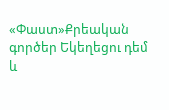«Փաստ»Քրեական գործեր Եկեղեցու դեմ և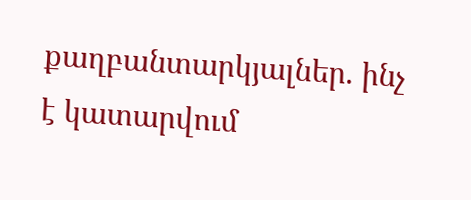քաղբանտարկյալներ. ինչ է կատարվում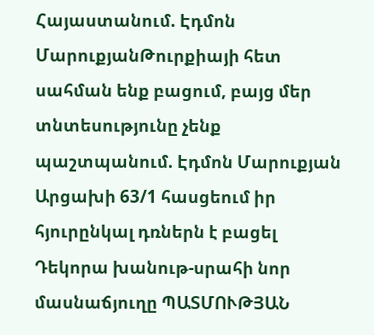Հայաստանում. Էդմոն ՄարուքյանԹուրքիայի հետ սահման ենք բացում, բայց մեր տնտեսությունը չենք պաշտպանում. Էդմոն Մարուքյան Արցախի 63/1 հասցեում իր հյուրընկալ դռներն է բացել Դեկորա խանութ-սրահի նոր մասնաճյուղը ՊԱՏՄՈՒԹՅԱՆ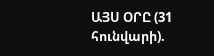ԱՅՍ ՕՐԸ (31 հունվարի).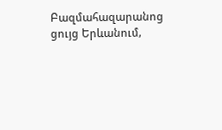Բազմահազարանոց ցույց Երևանում,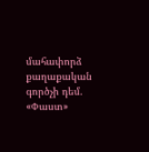մահափորձ քաղաքական գործչի դեմ. «Փաստ»